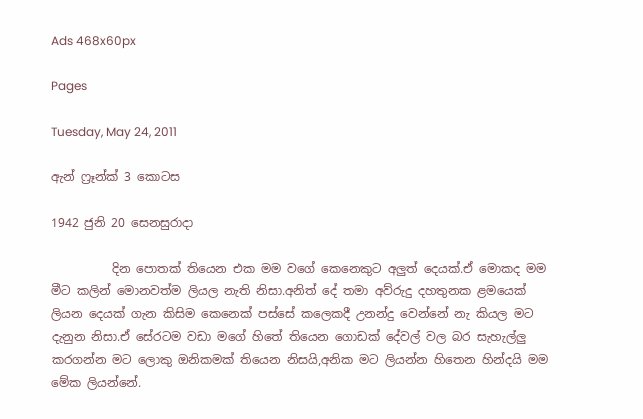Ads 468x60px

Pages

Tuesday, May 24, 2011

ඇන් ෆ්‍රෑන්ක් 3 කොටස

1942 ජුනි 20 සෙනසුරාදා

          දින පොතක් තියෙන එක මම වගේ කෙනෙකුට අලුත් දෙයක්.ඒ මොකද මම මීට කලින් මොනවත්ම ලියල නැති නිසා.අනිත් දේ තමා අව්රුදු දහතුනක ළමයෙක් ලියන දෙයක් ගැන කිසිම කෙනෙක් පස්සේ කලෙකදී උනන්දු වෙන්නේ නැ කියල මට දැනුන නිසා.ඒ සේරටම වඩා මගේ හිතේ තියෙන ගොඩක් දේවල් වල බර සැහැල්ලු කරගන්න මට ලොකු ඔනිකමක් තියෙන නිසයි,අනික මට ලියන්න හිතෙන හින්දයි මම මේක ලියන්නේ.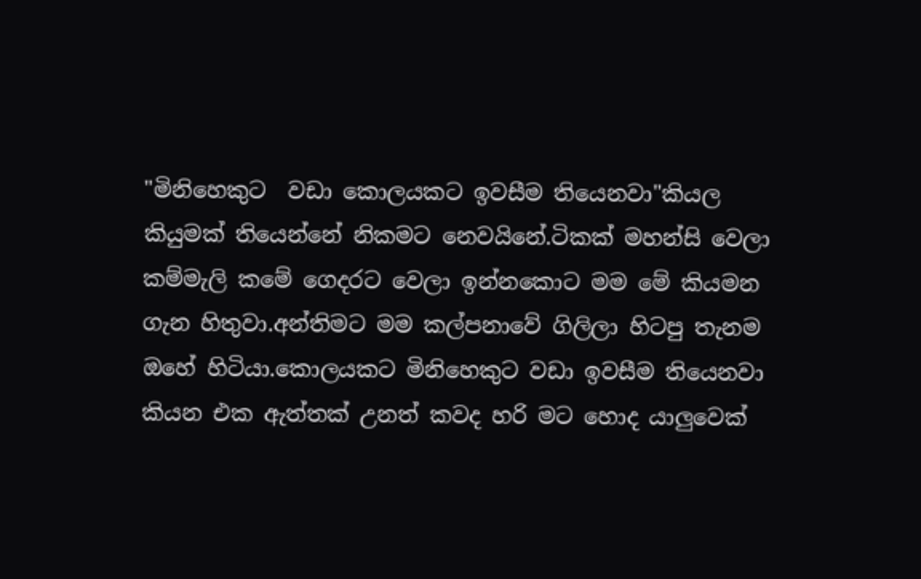"මිනිහෙකුට  වඩා කොලයකට ඉවසීම තියෙනවා"කියල කියුමක් තියෙන්නේ නිකමට නෙවයිනේ.ටිකක් මහන්සි වෙලා කම්මැලි කමේ ගෙදරට වෙලා ඉන්නකොට මම මේ කියමන ගැන හිතුවා.අන්තිමට මම කල්පනාවේ ගිලිලා හිටපු තැනම ඔහේ හිටියා.කොලයකට මිනිහෙකුට වඩා ඉවසීම තියෙනවා කියන එක ඇත්තක් උනත් කවද හරි මට හොද යාලුවෙක්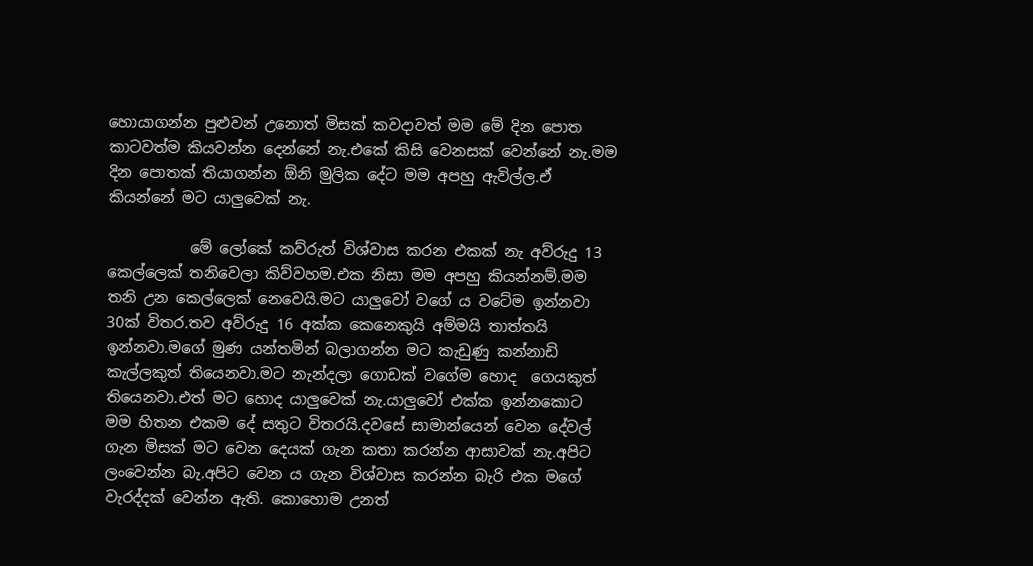හොයාගන්න පුළුවන් උනොත් මිසක් කවදාවත් මම මේ දින පොත කාටවත්ම කියවන්න දෙන්නේ නැ.එකේ කිසි වෙනසක් වෙන්නේ නැ.මම දින පොතක් තියාගන්න ඕනි මුලික දේට මම අපහු ඇවිල්ල.ඒ කියන්නේ මට යාලුවෙක් නැ.

           මේ ලෝකේ කව්රුත් විශ්වාස කරන එකක් නැ අව්රුදු 13 කෙල්ලෙක් තනිවෙලා කිව්වහම.එක නිසා මම අපහු කියන්නම්.මම තනි උන කෙල්ලෙක් නෙවෙයි.මට යාලුවෝ වගේ ය වටේම ඉන්නවා 30ක් විතර.තව අව්රුදු 16 අක්ක කෙනෙකුයි අම්මයි තාත්තයි ඉන්නවා.මගේ මුණ යන්තමින් බලාගන්න මට කැඩුණු කන්නාඩි කැල්ලකුත් තියෙනවා.මට නැන්දලා ගොඩක් වගේම හොද  ගෙයකුත් තියෙනවා.එත් මට හොද යාලුවෙක් නැ.යාලුවෝ එක්ක ඉන්නකොට මම හිතන එකම දේ සතුට විතරයි.දවසේ සාමාන්යෙන් වෙන දේවල් ගැන මිසක් මට වෙන දෙයක් ගැන කතා කරන්න ආසාවක් නැ.අපිට ලංවෙන්න බැ.අපිට වෙන ය ගැන විශ්වාස කරන්න බැරි එක මගේ වැරද්දක් වෙන්න ඇති. කොහොම උනත්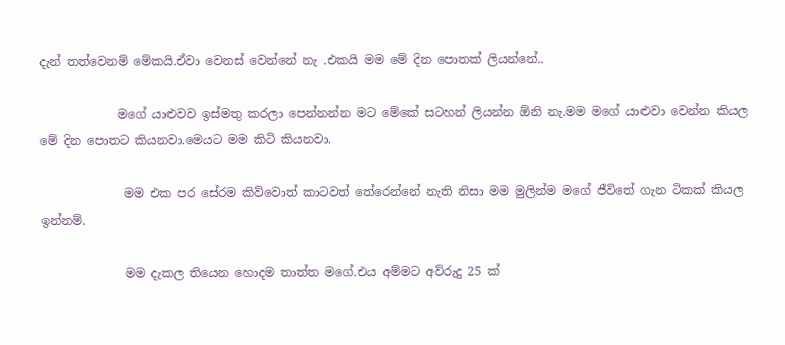දැන් තත්වෙනම් මේකයි.ඒවා වෙනස් වෙන්නේ නැ .එකයි මම මේ දින පොතක් ලියන්නේ..

             මගේ යාළුවව ඉස්මතු කරලා පෙන්නන්න මට මේකේ සටහන් ලියන්න ඕනි නැ.මම මගේ යාළුවා වෙන්න කියල මේ දින පොතට කියනවා.මෙයට මම කිටි කියනවා.

              මම එක පර සේරම කිව්වොත් කාටවත් තේරෙන්නේ නැති නිසා මම මුලින්ම මගේ ජීවිතේ ගැන ටිකක් කියල ඉන්නම්.

              මම දැකල තියෙන හොදම තාත්ත මගේ.එය අම්මට අව්රුදු 25 ක්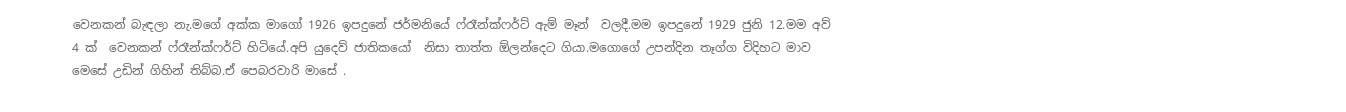වෙනකන් බැඳලා නැ.මගේ අක්ක මාගෝ 1926 ඉපදුනේ ජර්මනියේ ෆ්රෑන්ක්ෆර්ට් ඇම් මෑන්  වලදී.මම ඉපදුනේ 1929 ජුනි 12.මම අව් 4 ක්  වෙනකන් ෆ්රෑන්ක්ෆර්ට් හිටියේ.අපි යුදෙව් ජාතිකයෝ  නිසා තාත්ත ඕලන්දෙට ගියා.මගොගේ උපන්දින තෑග්ග විදිහට මාව මෙසේ උඩින් ගිහින් තිබ්බ.ඒ පෙබරවාරි මාසේ .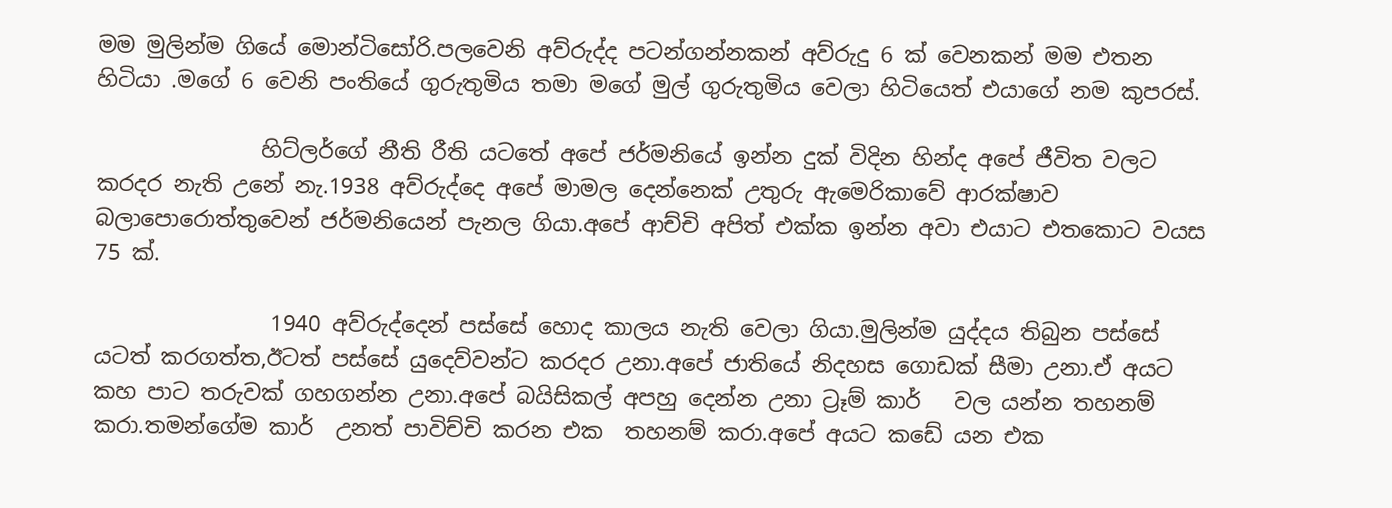මම මුලින්ම ගියේ මොන්ටිසෝරි.පලවෙනි අව්රුද්ද පටන්ගන්නකන් අව්රුදු 6 ක් වෙනකන් මම එතන හිටියා .මගේ 6 වෙනි පංතියේ ගුරුතුමිය තමා මගේ මුල් ගුරුතුමිය වෙලා හිටියෙත් එයාගේ නම කුපරස්.

               හිට්ලර්ගේ නීති රීති යටතේ අපේ ජර්මනියේ ඉන්න දුක් විදින හින්ද අපේ ජීවිත වලට කරදර නැති උනේ නැ.1938 අව්රුද්දෙ අපේ මාමල දෙන්නෙක් උතුරු ඇමෙරිකාවේ ආරක්ෂාව බලාපොරොත්තුවෙන් ජර්මනියෙන් පැනල ගියා.අපේ ආච්චි අපිත් එක්ක ඉන්න අවා එයාට එතකොට වයස 75 ක්.

                1940 අව්රුද්දෙන් පස්සේ හොද කාලය නැති වෙලා ගියා.මුලින්ම යුද්දය තිබුන පස්සේ යටත් කරගත්ත,ඊටත් පස්සේ යුදෙව්වන්ට කරදර උනා.අපේ ජාතියේ නිදහස ගොඩක් සීමා උනා.ඒ අයට කහ පාට තරුවක් ගහගන්න උනා.අපේ බයිසිකල් අපහු දෙන්න උනා ට්‍රෑම් කාර්   වල යන්න තහනම් කරා.තමන්ගේම කාර්  උනත් පාවිච්චි කරන එක  තහනම් කරා.අපේ අයට කඩේ යන එක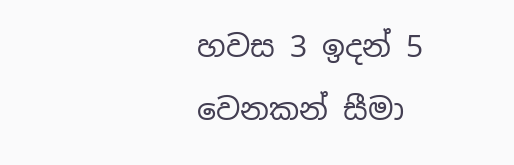හවස 3 ඉදන් 5 වෙනකන් සීමා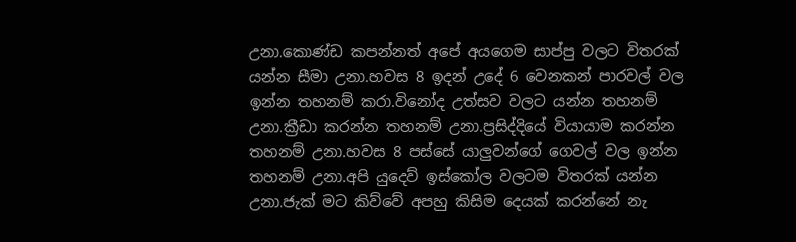උනා.කොණ්ඩ කපන්නත් අපේ අයගෙම සාප්පු වලට විතරක් යන්න සීමා උනා.හවස 8 ඉදන් උදේ 6 වෙනකන් පාරවල් වල ඉන්න තහනම් කරා.විනෝද උත්සව වලට යන්න තහනම් උනා.ක්‍රීඩා කරන්න තහනම් උනා.ප්‍රසිද්දියේ වියායාම කරන්න තහනම් උනා.හවස 8 පස්සේ යාලුවන්ගේ ගෙවල් වල ඉන්න තහනම් උනා.අපි යුදෙව් ඉස්කෝල වලටම විතරක් යන්න උනා.ජැක් මට කිව්වේ අපහු කිසිම දෙයක් කරන්නේ නැ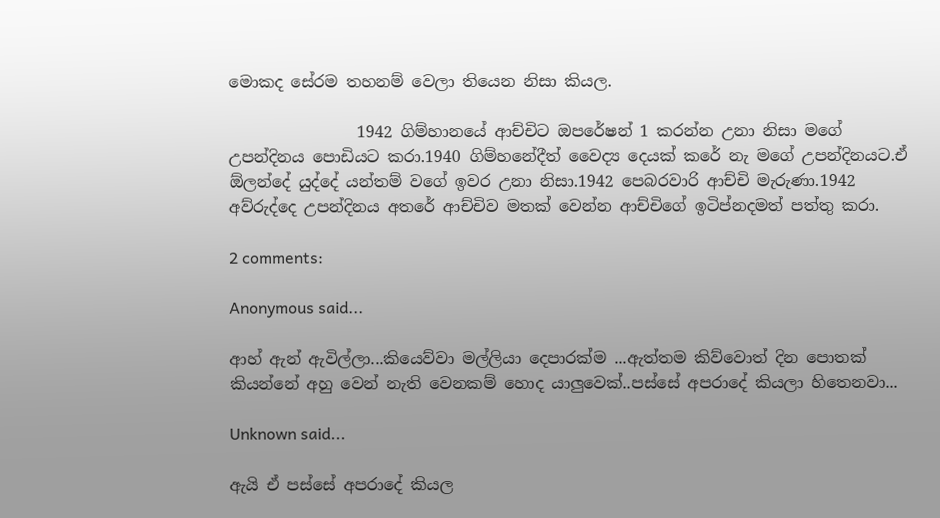මොකද සේරම තහනම් වෙලා තියෙන නිසා කියල.

                1942 ගිම්හානයේ ආච්චිට ඔපරේෂන් 1 කරන්න උනා නිසා මගේ උපන්දිනය පොඩියට කරා.1940 ගිම්හනේදීත් වෛද්‍ය දෙයක් කරේ නැ මගේ උපන්දිනයට.ඒ ඕලන්දේ යුද්දේ යන්තම් වගේ ඉවර උනා නිසා.1942 පෙබරවාරි ආච්චි මැරුණා.1942 අව්රුද්දෙ උපන්දිනය අතරේ ආච්චිව මතක් වෙන්න ආච්චිගේ ඉටිප්නදමත් පත්තු කරා.

2 comments:

Anonymous said...

ආහ් ඇන් ඇවිල්ලා...කියෙව්වා මල්ලියා දෙපාරක්ම ...ඇත්තම කිව්වොත් දින පොතක් කියන්නේ අහු වෙන් නැති වෙනකම් හොද යාලුවෙක්..පස්සේ අපරාදේ කියලා හිතෙනවා...

Unknown said...

ඇයි ඒ පස්සේ අපරාදේ කියල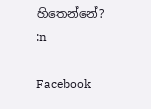හිතෙන්නේ? :n

Facebook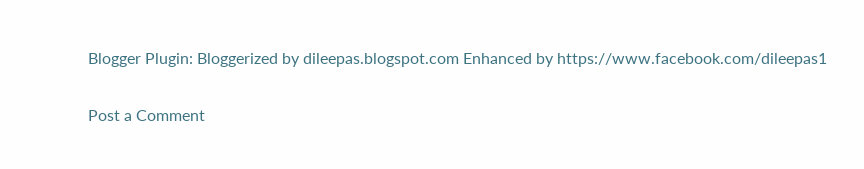Blogger Plugin: Bloggerized by dileepas.blogspot.com Enhanced by https://www.facebook.com/dileepas1

Post a Comment